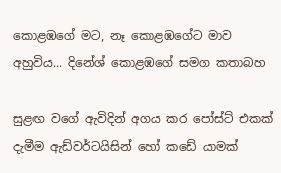කොළඹගේ මට, නෑ කොළඹගේට මාව අහුවිය... දිනේශ් කොළඹගේ සමග කතාබහ

සුළඟ වගේ ඇවිදින් අගය කර පෝස්ට් එකක් දැමීම ඇඩ්වර්ටයිසින් හෝ කඩේ යාමක්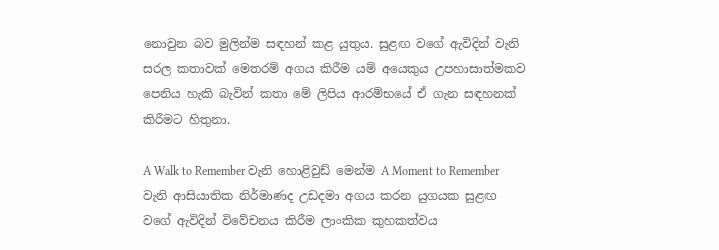නොවුන බව මුලින්ම සඳහන් කළ යුතුය. සුළඟ වගේ ඇවිදින් වැනි සරල කතාවක් මෙතරම් අගය කිරීම යම් අයෙකුය උපහාසාත්මකව පෙනිය හැකි බැවින් කතා මේ ලිපිය ආරම්භයේ ඒ ගැන සඳහනක් කිරීමට හිතුනා.

A Walk to Remember වැනි හොළිවුඩ් මෙන්ම A Moment to Remember වැනි ආසියාතික නිර්මාණද උඩදමා අගය කරන යුගයක සුළඟ වගේ ඇවිදින් විවේචනය කිරීම ලාංකික කුහකත්වය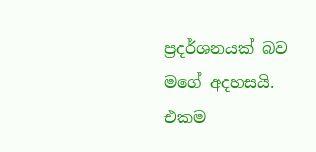ප්‍රදර්ශනයක් බව මගේ අදහසයි. එකම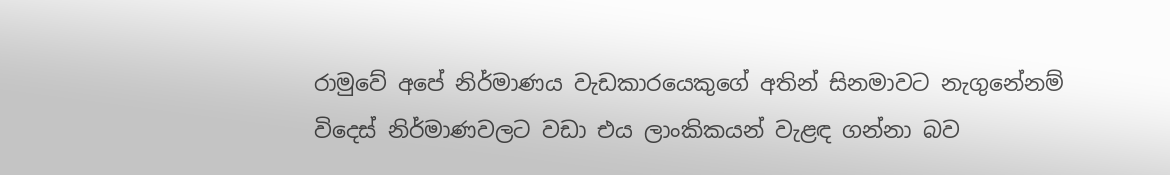රාමුවේ අපේ නිර්මාණය වැඩකාරයෙකුගේ අතින් සිනමාවට නැගුනේනම් විදෙස් නිර්මාණවලට වඩා එය ලාංකිකයන් වැළඳ ගන්නා බව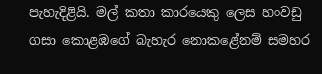පැහැදිළියි. මල් කතා කාරයෙකු ලෙස හංවඩු ගසා කොළඹගේ බැහැර නොකළේනම් සමහර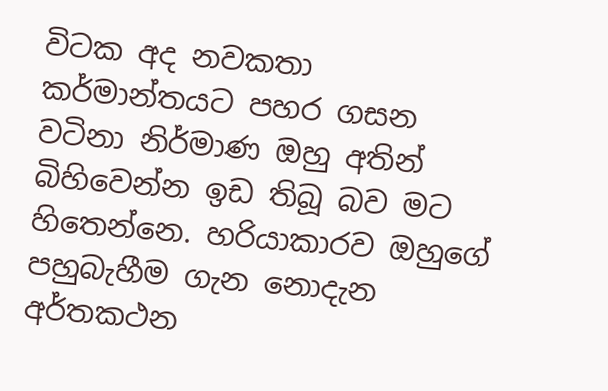විටක අද නවකතා කර්මාන්තයට පහර ගසන වටිනා නිර්මාණ ඔහු අතින් බිහිවෙන්න ඉඩ තිබූ බව මට හිතෙන්නෙ. හරියාකාරව ඔහුගේ පහුබැහීම ගැන නොදැන අර්තකථන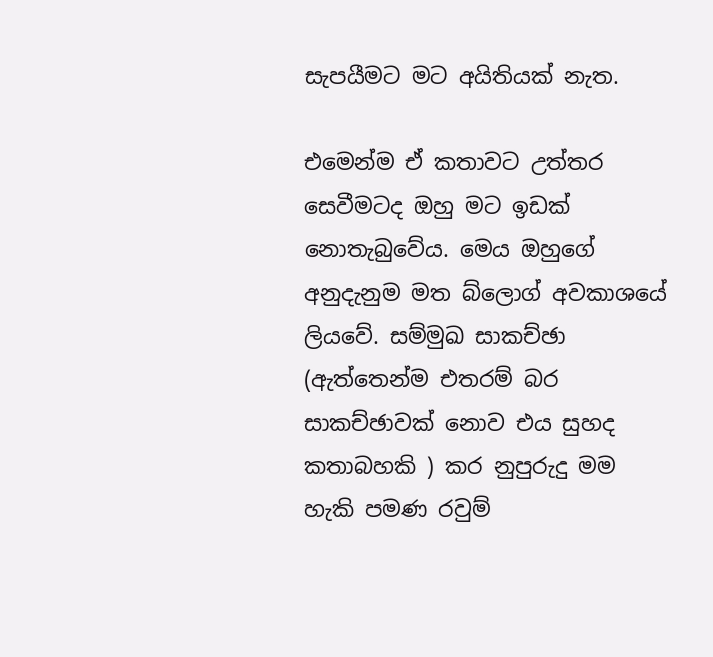සැපයීමට මට අයිතියක් නැත.

එමෙන්ම ඒ කතාවට උත්තර සෙවීමටද ඔහු මට ඉඩක් නොතැබුවේය. මෙය ඔහුගේ අනුදැනුම මත බ්ලොග් අවකාශයේ ලියවේ. සම්මුඛ සාකච්ඡා (ඇත්තෙන්ම එතරම් බර සාකච්ඡාවක් නොව එය සුහද කතාබහකි ) කර නුපුරුදු මම හැකි පමණ රවුම්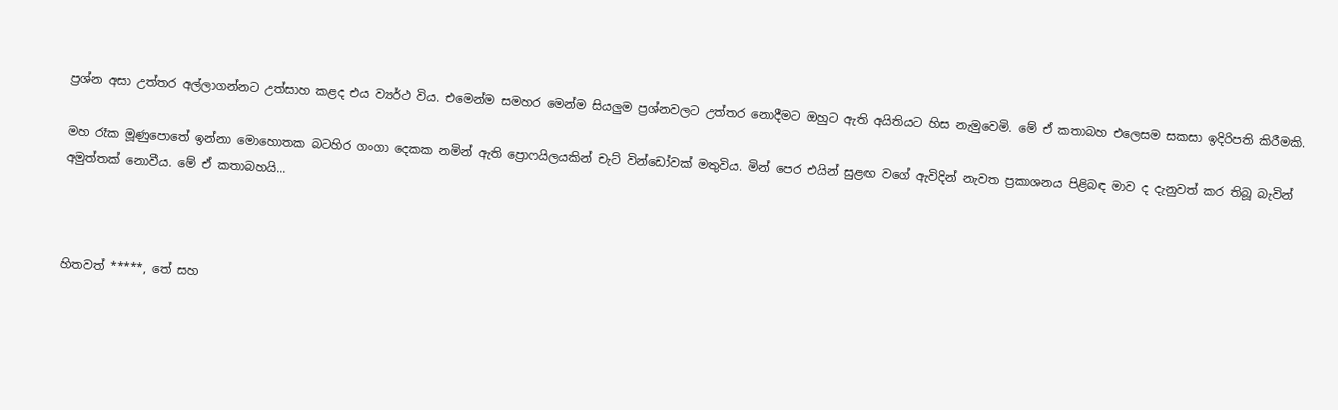ප්‍රශ්න අසා උත්තර අල්ලාගන්නට උත්සාහ කළද එය ව්‍යර්ථ විය. එමෙන්ම සමහර මෙන්ම සියලුම ප්‍රශ්නවලට උත්තර නොදීමට ඔහුට ඇති අයිතියට හිස නැමුවෙමි. මේ ඒ කතාබහ එලෙසම සකසා ඉදිරිපති කිරීමකි.

මහ රෑක මූණුපොතේ ඉන්නා මොහොතක බටහිර ගංගා දෙකක නමින් ඇති ප්‍රොෆයිලයකින් චැට් වින්ඩෝවක් මතුවිය. මින් පෙර එයින් සුළඟ වගේ ඇවිදින් නැවත ප්‍රකාශනය පිළිබඳ මාව ද දැනුවත් කර තිබූ බැවින් අමුත්තක් නොවීය. මේ ඒ කතාබහයි...



හිතවත් *****, තේ සහ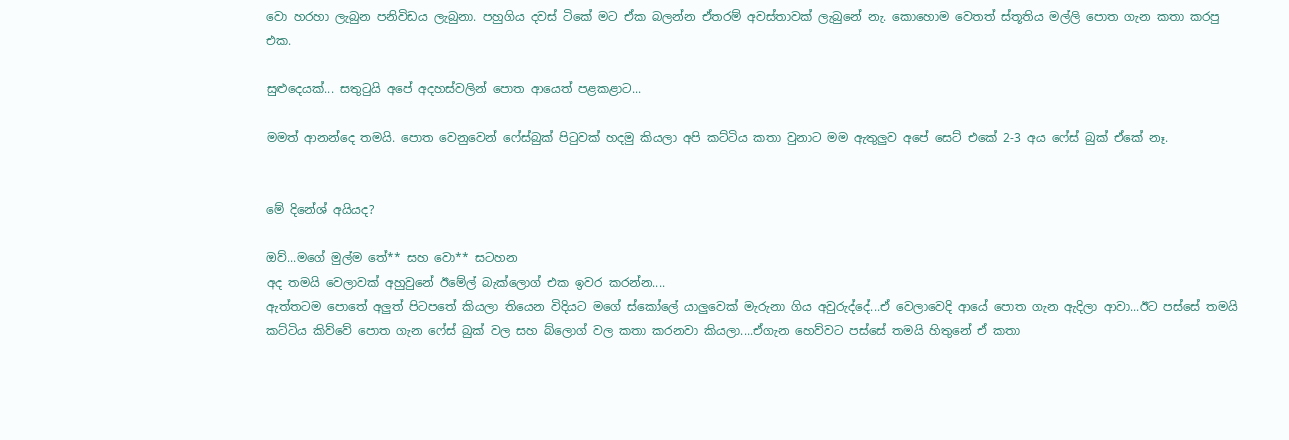වො හරහා ලැබුන පනිවිඩය ලැබුනා. පහුගිය දවස් ටිකේ මට ඒක බලන්න ඒතරම් අවස්තාවක් ලැබුනේ නැ. කොහොම වෙතත් ස්තූතිය මල්ලි පොත ගැන කතා කරපු එක.

සුළුදෙයක්... සතුටුයි අපේ අදහස්වලින් පොත ආයෙත් පළකළාට...

මමත් ආනන්දෙ තමයි. පොත වෙනුවෙන් ෆේස්බුක් පිටුවක් හදමු කියලා අපි කට්ටිය කතා වුනාට මම ඇතුලුව අපේ සෙට් එකේ 2-3 අය ෆේස් බුක් ඒකේ නෑ.


මේ දිනේශ් අයියද?

ඔව්...මගේ මුල්ම තේ** සහ වො** සටහන
අද තමයි වෙලාවක් අහුවුනේ ඊමේල් බැක්ලොග් එක ඉවර කරන්න....
ඇත්තටම පොතේ අලුත් පිටපතේ කියලා තියෙන විදියට මගේ ස්කෝලේ යාලුවෙක් මැරුනා ගිය අවුරුද්දේ...ඒ වෙලාවෙදි ආයේ පොත ගැන ඇදිලා ආවා...ඊට පස්සේ තමයි කට්ටිය කිව්වේ පොත ගැන ෆේස් බුක් වල සහ බ්ලොග් වල කතා කරනවා කියලා....ඒගැන හෙව්වට පස්සේ තමයි හිතුනේ ඒ කතා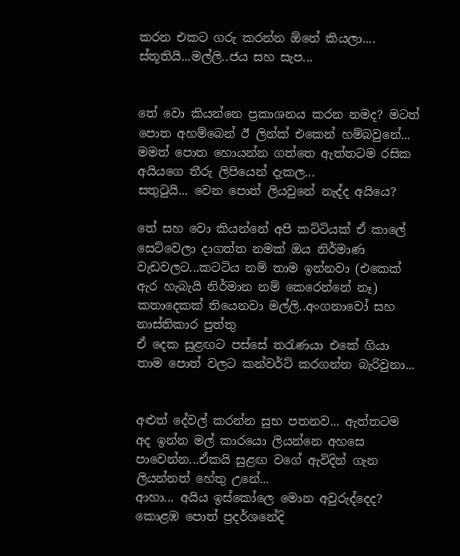කරන එකට ගරු කරන්න ඕනේ කියලා....
ස්තූතියි...මල්ලි..ජය සහ සැප...


තේ වො කියන්නෙ ප්‍රකාශනය කරන නමද? මටත් පොත අහම්බෙන් ඊ ලින්ක් එකෙන් හම්බවුනේ... මමත් පොත හොයන්න ගත්තෙ ඇත්තටම රසික අයියගෙ තීරු ලිපියෙන් දැකල...
සතුටුයි... වෙන පොත් ලියවුනේ නැද්ද අයියෙ?

තේ සහ වො කියන්නේ අපි කට්ටියක් ඒ කාලේ සෙට්වෙලා දාගත්ත නමක් ඔය නිර්මාණ වැඩවලට...කටටිය නම් තාම ඉන්නවා (එකෙක් ඇර හැබැයි නිර්මාන නම් කෙරෙන්නේ නෑ)
කතාදෙකක් තියෙනවා මල්ලි..අංගනාවෝ සහ නාස්තිකාර පුත්තු
ඒ දෙක සුළඟට පස්සේ තරැණයා එකේ ගියා
තාම පොත් වලට කන්වර්ට් කරගන්න බැරිවුනා...


අළුත් දේවල් කරන්න සුභ පතනව... ඇත්තටම අද ඉන්න මල් කාරයො ලියන්නෙ අහසෙ පාවෙන්න...ඒකයි සුළඟ වගේ ඇවිදින් ගැන ලියන්නත් හේතු උනේ...
ආහා... අයිය ඉස්කෝලෙ මොන අවුරුද්දෙද? කොළඹ පොත් ප්‍රදර්ශනේදි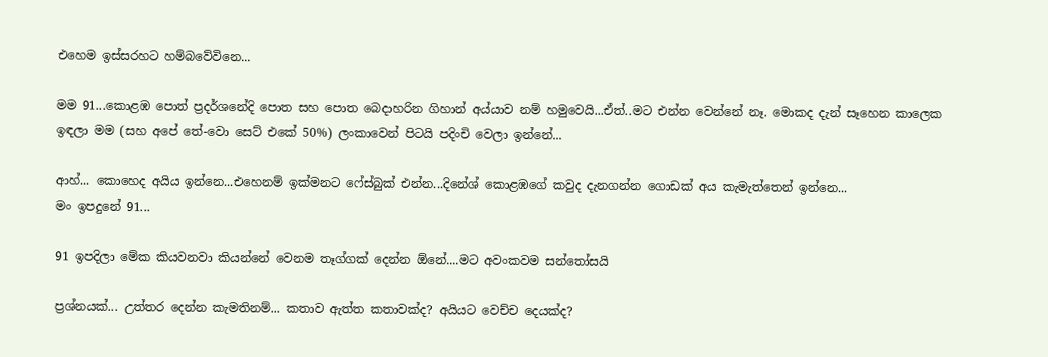එහෙම ඉස්සරහට හම්බවේවිනෙ...

මම 91...කොළඹ පොත් ප්‍රදර්ශනේදි පොත සහ පොත බෙදාහරින ගිහාන් අය්යාව නම් හමුවෙයි...ඒත්..මට එන්න වෙන්නේ නෑ. මොකද දැන් සෑහෙන කාලෙක ඉඳලා මම (සහ අපේ තේ-වො සෙට් එකේ 50%) ලංකාවෙන් පිටයි පදිංචි වෙලා ඉන්නේ...

ආහ්... කොහෙද අයිය ඉන්නෙ...එහෙනම් ඉක්මනට ෆේස්බුක් එන්න...දිනේශ් කොළඹගේ කවුද දැනගන්න ගොඩක් අය කැමැත්තෙන් ඉන්නෙ...
මං ඉපදුනේ 91...

91 ඉපදිලා මේක කියවනවා කියන්නේ වෙනම තෑග්ගක් දෙන්න ඕනේ....මට අවංකවම සන්තෝසයි

ප්‍රශ්නයක්... උත්තර දෙන්න කැමතිනම්... කතාව ඇත්ත කතාවක්ද? අයියට වෙච්ච දෙයක්ද?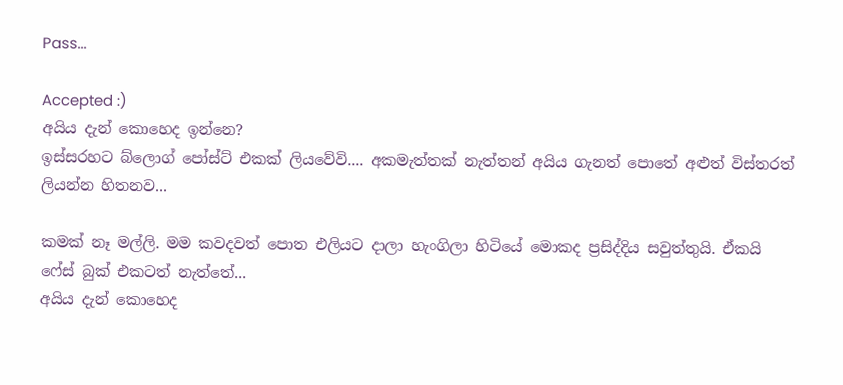Pass...

Accepted :)
අයිය දැන් කොහෙද ඉන්නෙ?
ඉස්සරහට බ්ලොග් පෝස්ට් එකක් ලියවේවි.... අකමැත්තක් නැත්තන් අයිය ගැනත් පොතේ අළුත් විස්තරත් ලියන්න හිතනව...

කමක් නෑ මල්ලි. මම කවදවත් පොත එලියට දාලා හැංගිලා හිටියේ මොකද ප්‍රසිද්දිය සවුත්තුයි. ඒකයි ෆේස් බුක් එකටත් නැත්තේ...
අයිය දැන් කොහෙද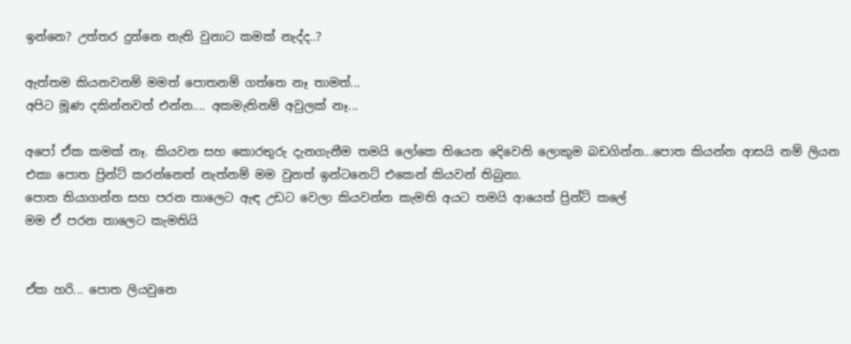ඉන්නෙ? උත්තර දුන්නෙ නැති වුනාට කමක් නැද්ද..?

ඇත්තම කියනවනම් මමත් පොතනම් ගත්තෙ නෑ තාමත්...
අපිට මූණ දකින්නවත් එන්න.... අකමැතිනම් අවුලක් නෑ...

අපෝ ඒක කමක් නෑ. කියවන සහ කොරතුරු දැනගැනීම තමයි ලෝකෙ තියෙන දෙිවෙනි ලොකුම බඩගින්න...පොත කියන්න ආසයි නම් ලියන එකා පොත ප්‍රින්ට් කරන්නෙත් නැත්නම් මම වුනත් ඉන්ටනෙට් එකෙන් කියවන් තිබුනා.
පොත තියාගන්න සහ පරන තාලෙට ඇඳ උඩට වෙලා කියවන්න කැමති අයට තමයි ආයෙත් ප්‍රින්ට් කලේ
මම ඒ පරන තාලෙට කැමතියි


ඒක හරි... පොත ලියවුනෙ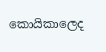කොයිකාලෙද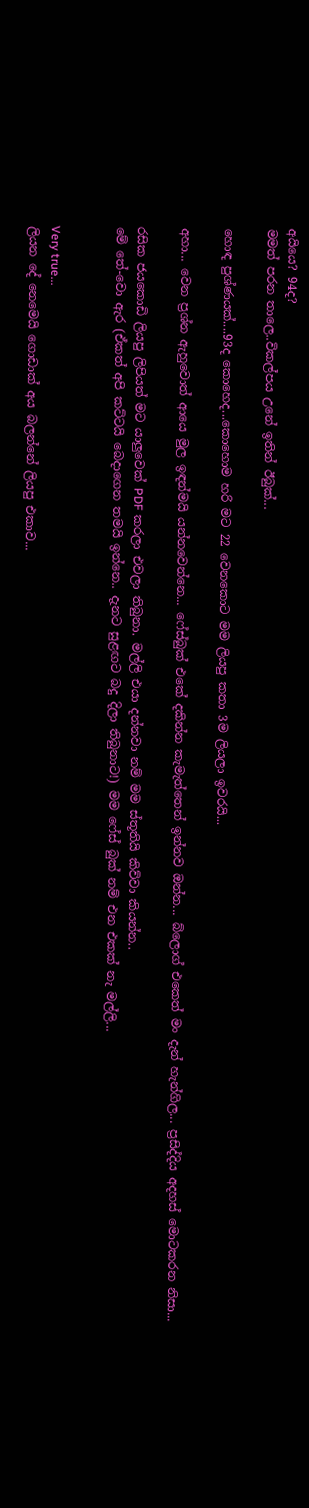අයියෙ? 94ද?
මමත් පරන තාලෙ..විකල්පය උනේ ඉතින් ඊබුක්...

හොඳ පුශ්ණයක්....93ද කොහෙද...කොහොම හරි මට 22 වෙනකොට මම ලියපු කතා 3ම ලියලා ඉවරයි...

අහා... වෙන ප්‍රශ්න ඇහුවොත් ආයෙ මුල ඉඳන්මයි යන්නවෙන්නෙ... ෆේස්බුක් එකේ දකින්න කැමැත්තෙන් ඉන්නව ඔන්න... බ්ලොග් එකෙත් මං දැන් හැන්ගිල... ප්‍රසිද්දිය අදහස් මොටකරන නිසා...

රසික ජයකොඩි ලියපු ලිපියත් මට යාලුවෙක් PDF කරලා එවලා තිබුනා. මල්ලි එයා දන්නවා නම් මම ස්තූතියි කිව්වා කියන්න..
මේ තේ-වො ඇර (ඒකත් අපි කට්ටයි බෙදාගෙන තමයි ඉන්නෙ.. දැනට සුළඟට බදු දිලා තිබුනාට!) මම ෆේස් බුක් නම් එන එකක් නැ මල්ලි...


Very true...
ලියන දේ නෙමෙයි ගොඩාක් අය බලන්නේ ලියපු එකාව...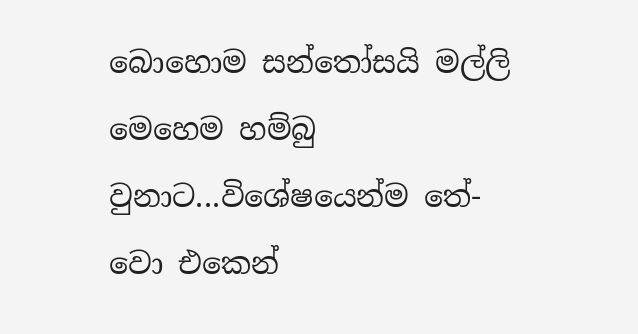බොහොම සන්තෝසයි මල්ලි මෙහෙම හම්බු වුනාට...විශේෂයෙන්ම තේ-වො එකෙන්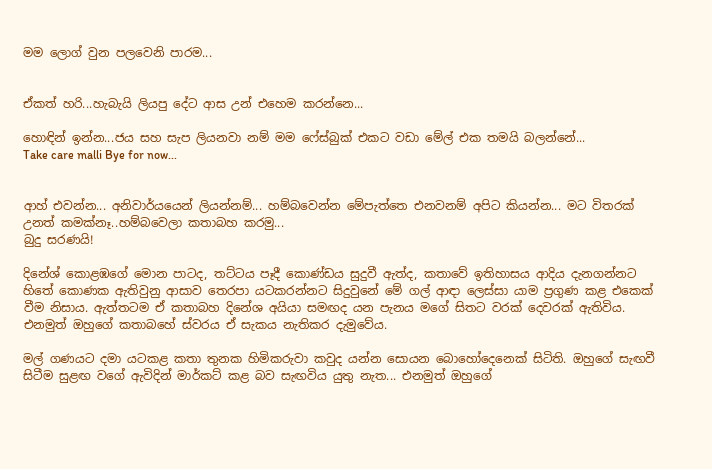මම ලොග් වුන පලවෙනි පාරම...


ඒකත් හරි...හැබැයි ලියපු දේට ආස උන් එහෙම කරන්නෙ...

හොඳින් ඉන්න...ජය සහ සැප ලියනවා නම් මම ෆේස්බුක් එකට වඩා මේල් එක තමයි බලන්නේ...
Take care malli Bye for now...


ආහ් එවන්න... අනිවාර්යයෙන් ලියන්නම්... හම්බවෙන්න මේපැත්තෙ එනවනම් අපිට කියන්න... මට විතරක් උනත් කමක්නෑ..හම්බවෙලා කතාබහ කරමු...
බුදු සරණයි!

දිනේශ් කොළඹගේ මොන පාටද, තට්ටය පෑදී කොණ්ඩය සුදුවී ඇත්ද, කතාවේ ඉතිහාසය ආදිය දැනගන්නට හිතේ කොණක ඇතිවුනු ආසාව තෙරපා යටකරන්නට සිදුවුනේ මේ ගල් ආඳා ලෙස්සා යාම ප්‍රගුණ කළ එකෙක් වීම නිසාය. ඇත්තටම ඒ කතාබහ දිනේශ අයියා සමඟද යන පැනය මගේ සිතට වරක් දෙවරක් ඇතිවිය. එනමුත් ඔහුගේ කතාබහේ ස්වරය ඒ සැකය නැතිකර දැමුවේය.

මල් ගණයට දමා යටකළ කතා තුනක හිමිකරුවා කවුද යන්න සොයන බොහෝදෙනෙක් සිටිති. ඔහුගේ සැඟවී සිටීම සුළඟ වගේ ඇවිදින් මාර්කට් කළ බව සැඟවිය යුතු නැත... එනමුත් ඔහුගේ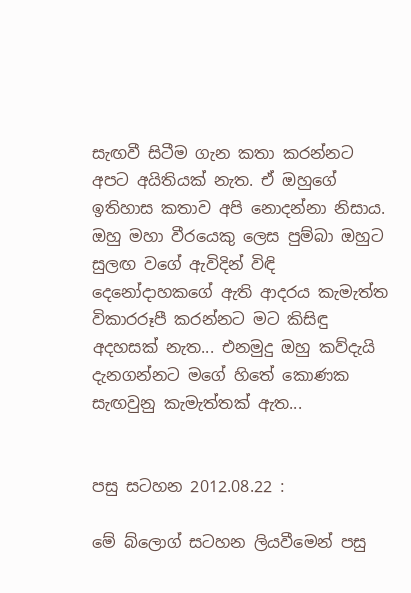සැඟවී සිටීම ගැන කතා කරන්නට අපට අයිතියක් නැත. ඒ ඔහුගේ ඉතිහාස කතාව අපි නොදන්නා නිසාය. ඔහු මහා වීරයෙකු ලෙස පුම්බා ඔහුට සුලඟ වගේ ඇවිදින් විඳි දෙනෝදාහකගේ ඇති ආදරය කැමැත්ත විකාරරූපී කරන්නට මට කිසිඳු අදහසක් නැත... එනමුදු ඔහු කව්දැයි දැනගන්නට මගේ හිතේ කොණක සැඟවුනු කැමැත්තක් ඇත...


පසු සටහන 2012.08.22 :

මේ බ්ලොග් සටහන ලියවීමෙන් පසු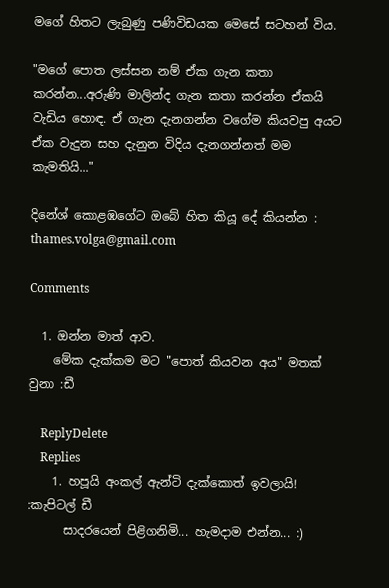මගේ හිතට ලැබුණු පණිවිඩයක මෙසේ සටහන් විය.

"මගේ පොත ලස්සන නම් ඒක ගැන කතා කරන්න...අරුණි මාලින්ද ගැන කතා කරන්න ඒකයි වැඩිය හොඳ. ඒ ගැන දැනගන්න වගේම කියවපු අයට ඒක වැදුන සහ දැනුන විදිය දැනගන්නත් මම කැමතියි..."

දිනේශ් කොළඹගේට ඔබේ හිත කියූ දේ කියන්න : thames.volga@gmail.com

Comments

  1. ඔන්න මාත් ආව.
    මේක දැක්කම මට "පොත් කියවන අය" මතක් වුනා :ඩී

    ReplyDelete
    Replies
    1. හපූයි අංකල් ඇන්ටි දැක්කොත් ඉවලායි! :කැපිටල් ඩී
      සාදරයෙන් පිළිගනිමි... හැමදාම එන්න... :)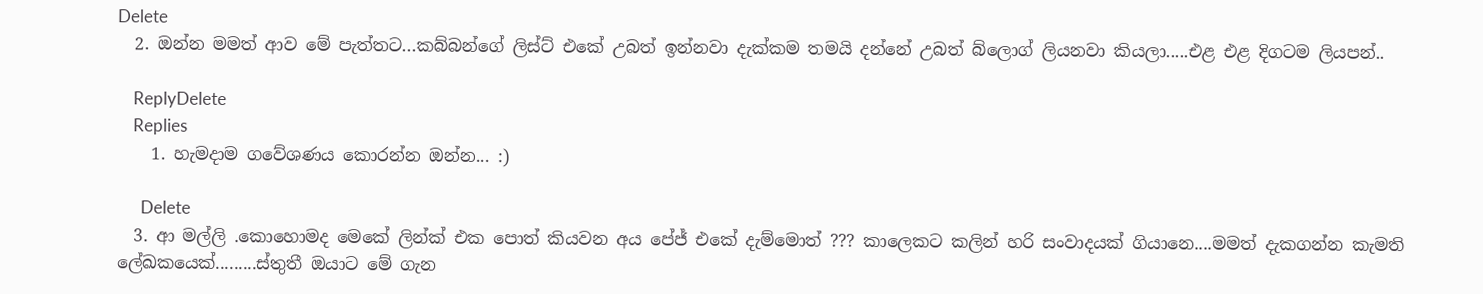Delete
  2. ඔන්න මමත් ආව මේ පැත්තට...කබ්බන්ගේ ලිස්ට් එකේ උබත් ඉන්නවා දැක්කම තමයි දන්නේ උබත් බ්ලොග් ලියනවා කියලා.....එළ එළ දිගටම ලියපන්..

    ReplyDelete
    Replies
    1. හැමදාම ගවේශණය කොරන්න ඔන්න... :)

      Delete
  3. ආ මල්ලි .කොහොමද මෙකේ ලින්ක් එක පොත් කියවන අය පේජ් එකේ දැම්මොත් ??? කාලෙකට කලින් හරි සංවාදයක් ගියානෙ....මමත් දැකගන්න කැමති ලේඛකයෙක්.........ස්තුතී ඔයාට මේ ගැන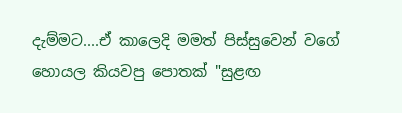දැම්මට....ඒ කාලෙදි මමත් පිස්සුවෙන් වගේ හොයල කියවපු පොතක් "සුළඟ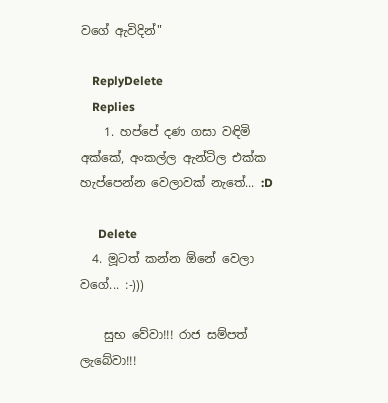වගේ ඇවිදින්"

    ReplyDelete
    Replies
    1. හප්පේ දණ ගසා වඳිමි අක්කේ, අංකල්ල ඇන්ටිල එක්ක හැප්පෙන්න වෙලාවක් නැතේ... :D

      Delete
  4. මූටත් කන්න ඕනේ වෙලා වගේ... :-)))

    සුභ වේවා!!! රාජ සම්පත් ලැබේවා!!!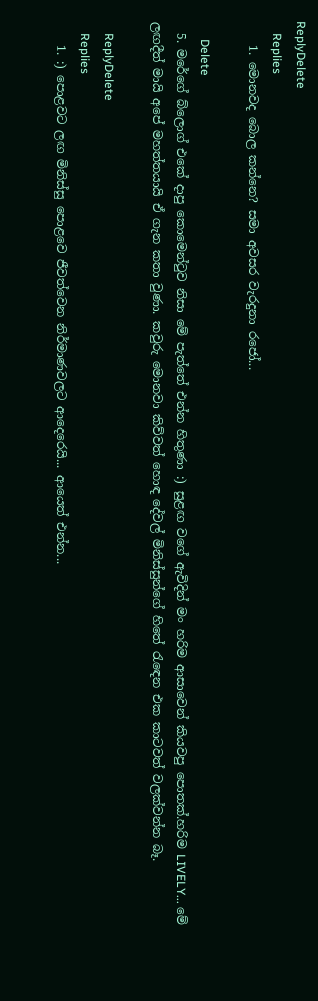ReplyDelete
    Replies
    1. මොනවද බොල කන්නෙ? සමා අවසර වැරදුනා රජෝ...

      Delete
  5. මරේගේ බ්ලොග් එකේ දාපු කොමෙන්ටුව නිසා මේ පැත්තේ එන්න හිතුණා :) සුළඟ වගේ ඇවිදින් මං හරිම ආසාවෙන් කියවපු පොතක්.හරිම LIVELY... මේ ලඟදීත් මායි අපේ මහත්තයායි ඒ ගැන කතා වුණා. කවුරු මොනවා කිව්වත් හොඳ දේවල් මිනිස්සුන්ගේ හිතේ රැඳෙන එක කාටවත් වලක්වන්න බෑ.

    ReplyDelete
    Replies
    1. :) පොළවට ලඟ මිනිස්සු පොළවෙ ජීවත්වෙන නිර්මාණවලට ආදෙරෙයි... ආයෙත් එන්න...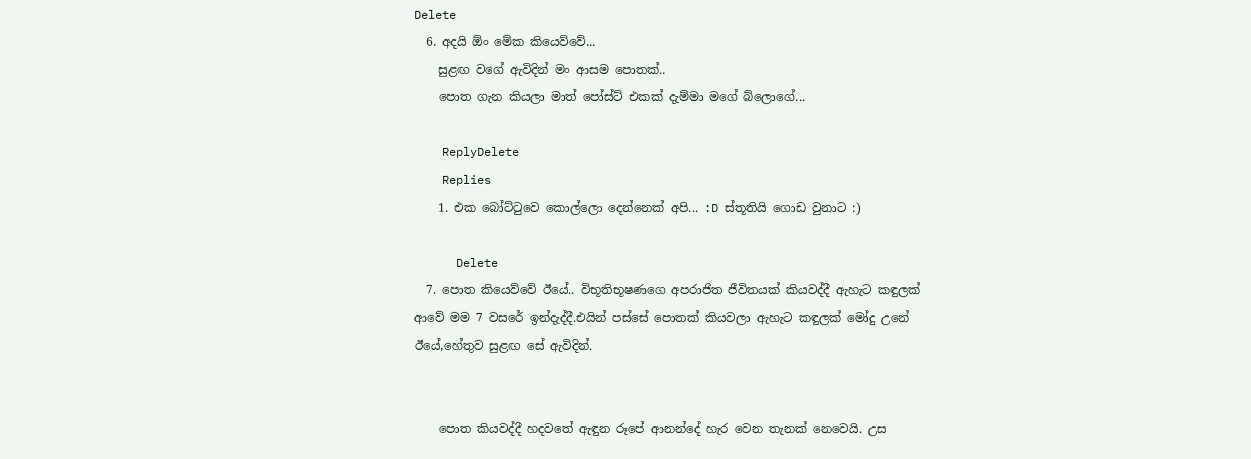Delete
  6. අදයි ඕං මේක කියෙව්වේ...
    සුළඟ වගේ ඇවිදින් මං ආසම පොතක්..
    පොත ගැන කියලා මාත් පෝස්ට් එකක් දැම්මා මගේ බ්ලොගේ...

    ReplyDelete
    Replies
    1. එක බෝට්ටුවෙ කොල්ලො දෙන්නෙක් අපි... :D ස්තූතියි ගොඩ වුනාට :)

      Delete
  7. පොත කියෙව්වේ ඊයේ.. විභූතිභූෂණගෙ අපරාජිත ජීවිතයක් කියවද්දී ඇහැට කඳුලක් ආවේ මම 7 වසරේ ඉන්දැද්දී.එයින් පස්සේ පොතක් කියවලා ඇහැට කඳුලක් මෝදු උනේ ඊයේ,හේතුව සුළඟ සේ ඇවිදින්.


    පොත කියවද්දී හදවතේ ඇඳුන රූපේ ආනන්දේ හැර වෙන තැනක් නෙවෙයි. උස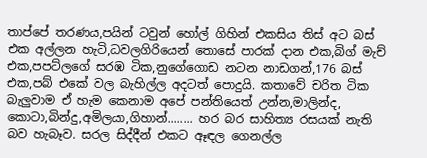තාප්පේ තරණය,පයින් ටවුන් හෝල් ගිහින් එකසිය තිස් අට බස් එක අල්ලන හැටි,ධවලගිරියෙන් තොසේ පාරක් දාන එක,බිග් මැච් එක,පපට්ලගේ සරඹ ටික,නුගේගොඩ නටන නාඩගන්,176 බස් එක,පබ් එකේ වල බැහිල්ල අදටත් පොදුයි. කතාවේ චරිත ටික බැලුවාම ඒ හැම කෙනාම අපේ පන්තියෙත් උන්න,මාලින්ද, කොටා,බින්දු,අමිලයා,ගිහාන්........ හර බර සාහිත්‍ය රසයක් නැති බව හැබෑව. සරල සිද්දීන් එකට ඈඳල ගෙනල්ල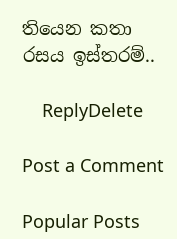තියෙන කතා රසය ඉස්තරම්..

    ReplyDelete

Post a Comment

Popular Posts